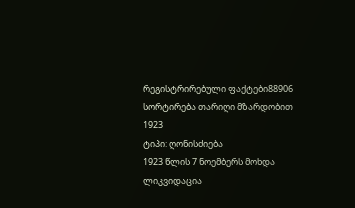რეგისტრირებული ფაქტები88906
სორტირება თარიღი მზარდობით
1923
ტიპი: ღონისძიება
1923 წლის 7 ნოემბერს მოხდა ლიკვიდაცია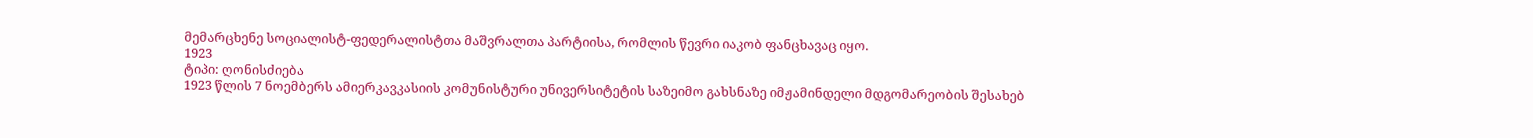მემარცხენე სოციალისტ-ფედერალისტთა მაშვრალთა პარტიისა, რომლის წევრი იაკობ ფანცხავაც იყო.
1923
ტიპი: ღონისძიება
1923 წლის 7 ნოემბერს ამიერკავკასიის კომუნისტური უნივერსიტეტის საზეიმო გახსნაზე იმჟამინდელი მდგომარეობის შესახებ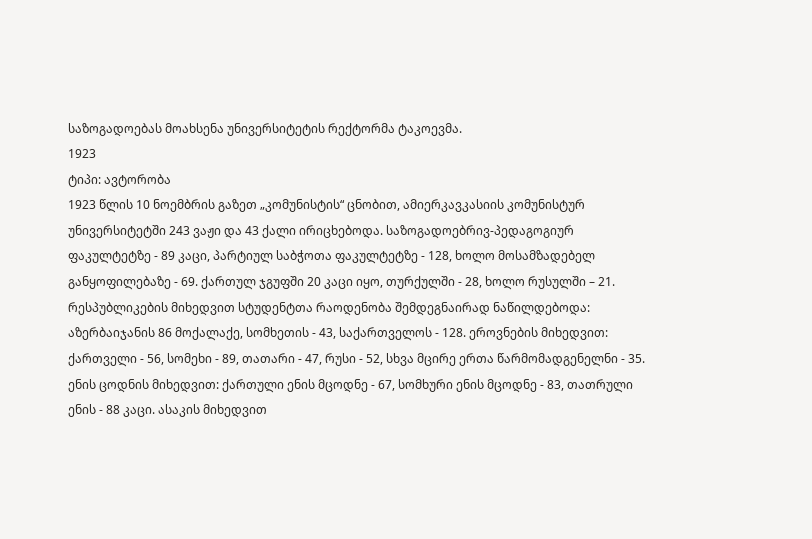საზოგადოებას მოახსენა უნივერსიტეტის რექტორმა ტაკოევმა.
1923
ტიპი: ავტორობა
1923 წლის 10 ნოემბრის გაზეთ „კომუნისტის“ ცნობით, ამიერკავკასიის კომუნისტურ უნივერსიტეტში 243 ვაჟი და 43 ქალი ირიცხებოდა. საზოგადოებრივ-პედაგოგიურ ფაკულტეტზე - 89 კაცი, პარტიულ საბჭოთა ფაკულტეტზე - 128, ხოლო მოსამზადებელ განყოფილებაზე - 69. ქართულ ჯგუფში 20 კაცი იყო, თურქულში - 28, ხოლო რუსულში – 21. რესპუბლიკების მიხედვით სტუდენტთა რაოდენობა შემდეგნაირად ნაწილდებოდა: აზერბაიჯანის 86 მოქალაქე, სომხეთის - 43, საქართველოს - 128. ეროვნების მიხედვით: ქართველი - 56, სომეხი - 89, თათარი - 47, რუსი - 52, სხვა მცირე ერთა წარმომადგენელნი - 35. ენის ცოდნის მიხედვით: ქართული ენის მცოდნე - 67, სომხური ენის მცოდნე - 83, თათრული ენის - 88 კაცი. ასაკის მიხედვით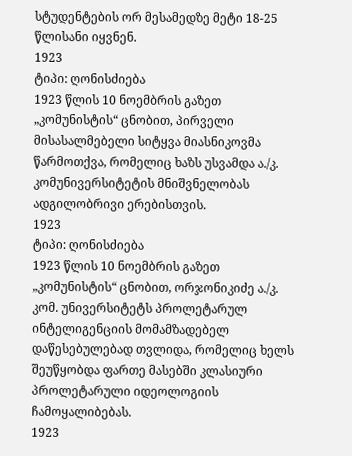სტუდენტების ორ მესამედზე მეტი 18-25 წლისანი იყვნენ.
1923
ტიპი: ღონისძიება
1923 წლის 10 ნოემბრის გაზეთ „კომუნისტის“ ცნობით, პირველი მისასალმებელი სიტყვა მიასნიკოვმა წარმოთქვა, რომელიც ხაზს უსვამდა ა./კ. კომუნივერსიტეტის მნიშვნელობას ადგილობრივი ერებისთვის.
1923
ტიპი: ღონისძიება
1923 წლის 10 ნოემბრის გაზეთ „კომუნისტის“ ცნობით, ორჯონიკიძე ა./კ. კომ. უნივერსიტეტს პროლეტარულ ინტელიგენციის მომამზადებელ დაწესებულებად თვლიდა, რომელიც ხელს შეუწყობდა ფართე მასებში კლასიური პროლეტარული იდეოლოგიის ჩამოყალიბებას.
1923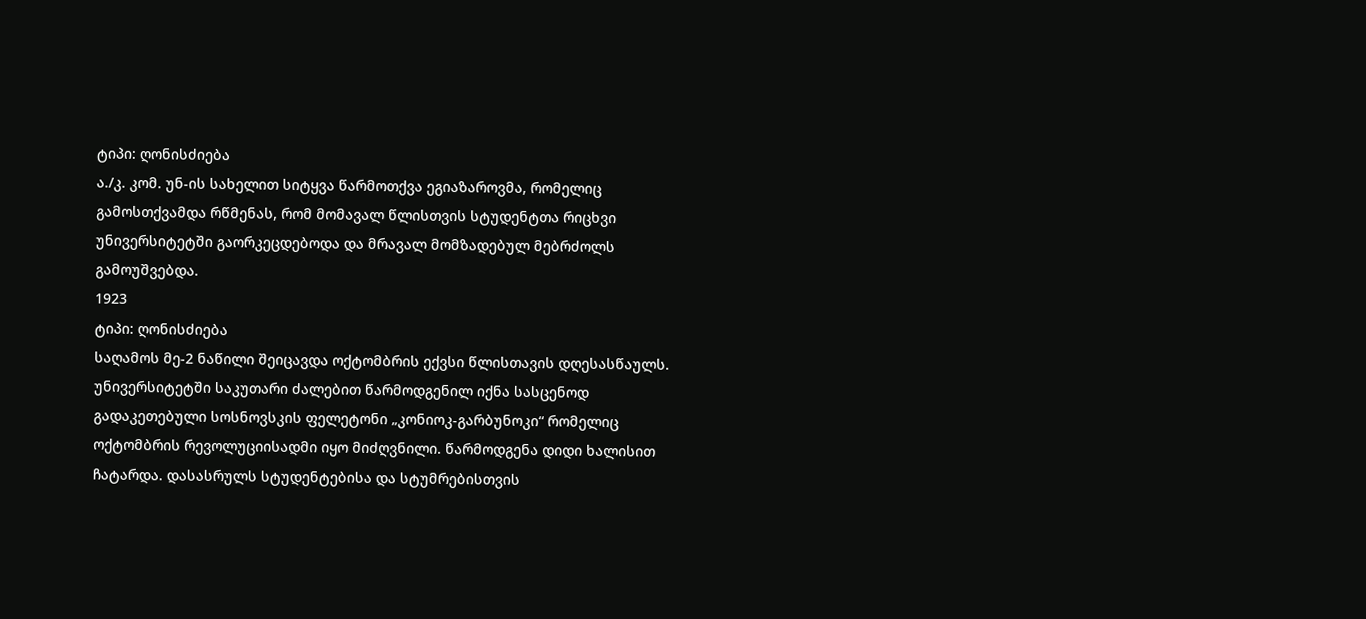ტიპი: ღონისძიება
ა./კ. კომ. უნ-ის სახელით სიტყვა წარმოთქვა ეგიაზაროვმა, რომელიც გამოსთქვამდა რწმენას, რომ მომავალ წლისთვის სტუდენტთა რიცხვი უნივერსიტეტში გაორკეცდებოდა და მრავალ მომზადებულ მებრძოლს გამოუშვებდა.
1923
ტიპი: ღონისძიება
საღამოს მე-2 ნაწილი შეიცავდა ოქტომბრის ექვსი წლისთავის დღესასწაულს. უნივერსიტეტში საკუთარი ძალებით წარმოდგენილ იქნა სასცენოდ გადაკეთებული სოსნოვსკის ფელეტონი „კონიოკ-გარბუნოკი“ რომელიც ოქტომბრის რევოლუციისადმი იყო მიძღვნილი. წარმოდგენა დიდი ხალისით ჩატარდა. დასასრულს სტუდენტებისა და სტუმრებისთვის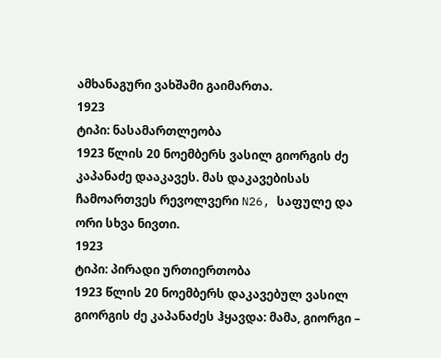ამხანაგური ვახშამი გაიმართა.
1923
ტიპი: ნასამართლეობა
1923 წლის 20 ნოემბერს ვასილ გიორგის ძე კაპანაძე დააკავეს. მას დაკავებისას ჩამოართვეს რევოლვერი N26, საფულე და ორი სხვა ნივთი.
1923
ტიპი: პირადი ურთიერთობა
1923 წლის 20 ნოემბერს დაკავებულ ვასილ გიორგის ძე კაპანაძეს ჰყავდა: მამა, გიორგი –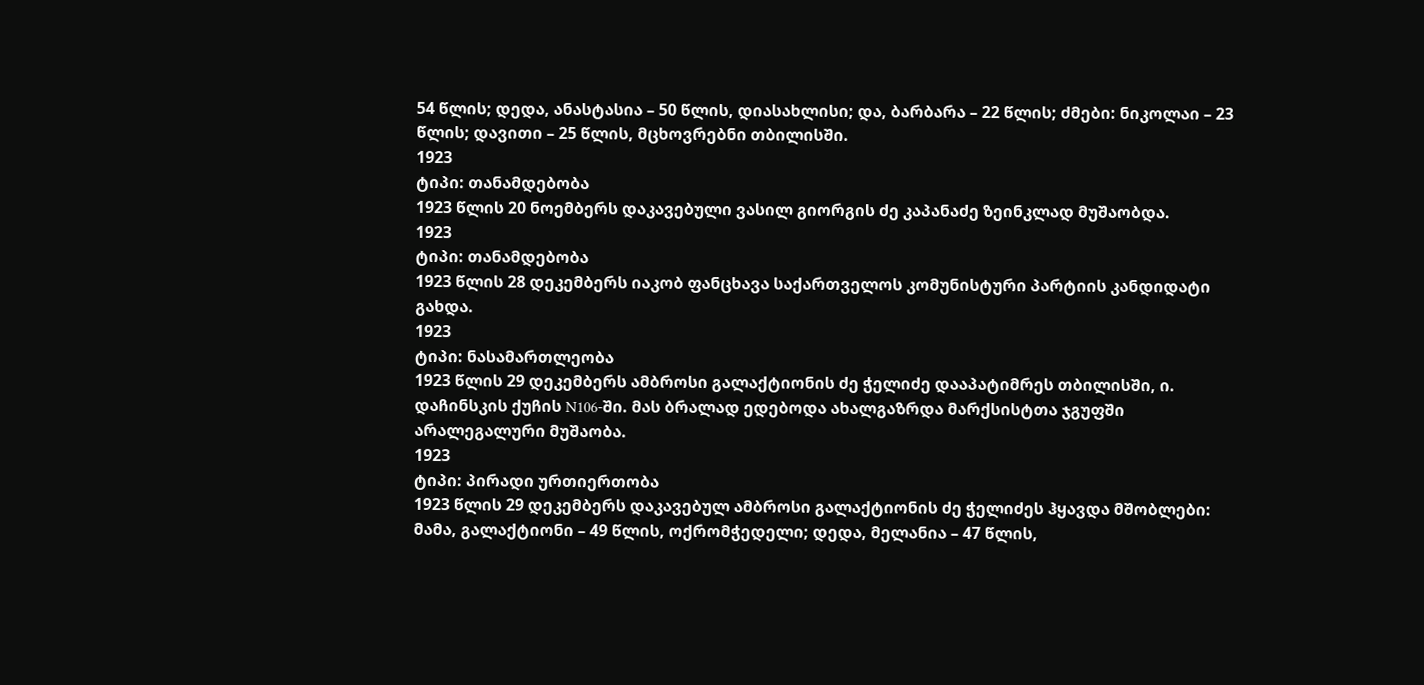54 წლის; დედა, ანასტასია – 50 წლის, დიასახლისი; და, ბარბარა – 22 წლის; ძმები: ნიკოლაი – 23 წლის; დავითი – 25 წლის, მცხოვრებნი თბილისში.
1923
ტიპი: თანამდებობა
1923 წლის 20 ნოემბერს დაკავებული ვასილ გიორგის ძე კაპანაძე ზეინკლად მუშაობდა.
1923
ტიპი: თანამდებობა
1923 წლის 28 დეკემბერს იაკობ ფანცხავა საქართველოს კომუნისტური პარტიის კანდიდატი გახდა.
1923
ტიპი: ნასამართლეობა
1923 წლის 29 დეკემბერს ამბროსი გალაქტიონის ძე ჭელიძე დააპატიმრეს თბილისში, ი. დაჩინსკის ქუჩის N106-ში. მას ბრალად ედებოდა ახალგაზრდა მარქსისტთა ჯგუფში არალეგალური მუშაობა.
1923
ტიპი: პირადი ურთიერთობა
1923 წლის 29 დეკემბერს დაკავებულ ამბროსი გალაქტიონის ძე ჭელიძეს ჰყავდა მშობლები: მამა, გალაქტიონი – 49 წლის, ოქრომჭედელი; დედა, მელანია – 47 წლის,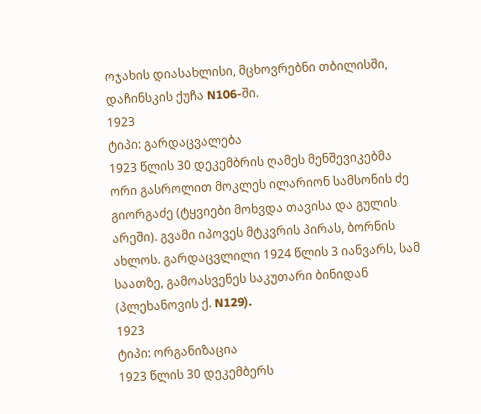ოჯახის დიასახლისი, მცხოვრებნი თბილისში, დაჩინსკის ქუჩა N106-ში.
1923
ტიპი: გარდაცვალება
1923 წლის 30 დეკემბრის ღამეს მენშევიკებმა ორი გასროლით მოკლეს ილარიონ სამსონის ძე გიორგაძე (ტყვიები მოხვდა თავისა და გულის არეში). გვამი იპოვეს მტკვრის პირას, ბორნის ახლოს. გარდაცვლილი 1924 წლის 3 იანვარს, სამ საათზე, გამოასვენეს საკუთარი ბინიდან (პლეხანოვის ქ. N129).
1923
ტიპი: ორგანიზაცია
1923 წლის 30 დეკემბერს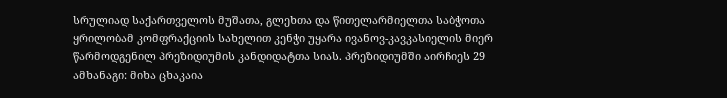სრულიად საქართველოს მუშათა, გლეხთა და წითელარმიელთა საბჭოთა ყრილობამ კომფრაქციის სახელით კენჭი უყარა ივანოვ-კავკასიელის მიერ წარმოდგენილ პრეზიდიუმის კანდიდატთა სიას. პრეზიდიუმში აირჩიეს 29 ამხანაგი: მიხა ცხაკაია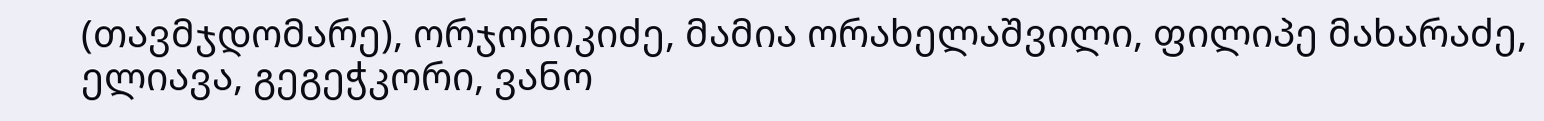(თავმჯდომარე), ორჯონიკიძე, მამია ორახელაშვილი, ფილიპე მახარაძე, ელიავა, გეგეჭკორი, ვანო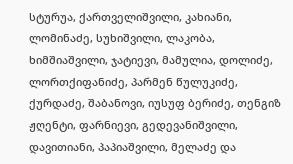სტურუა, ქართველიშვილი, კახიანი, ლომინაძე, სუხიშვილი, ლაკობა, ხიმშიაშვილი, ჯატიევი, მამულია, დოლიძე, ლორთქიფანიძე, პარმენ წულუკიძე, ქურდაძე, შაბანოვი, იუსუფ ბერიძე, თენგიზ ჟღენტი, ფარნიევი, გედევანიშვილი, დავითიანი, პაპიაშვილი, მელაძე და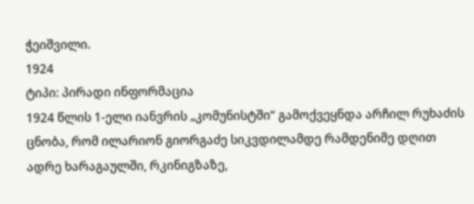ჭეიშვილი.
1924
ტიპი: პირადი ინფორმაცია
1924 წლის 1-ელი იანვრის „კომუნისტში“ გამოქვეყნდა არჩილ რუხაძის ცნობა, რომ ილარიონ გიორგაძე სიკვდილამდე რამდენიმე დღით ადრე ხარაგაულში, რკინიგზაზე,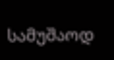სამუშაოდ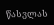წასვლას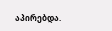აპირებდა.